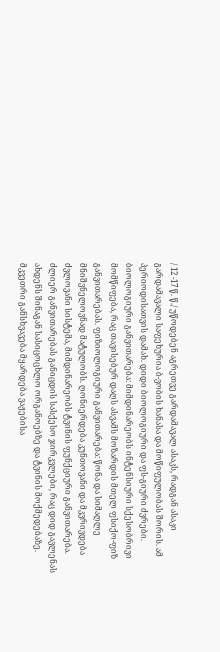/ 12 -17 წ. წ./ უწოდებენ აგრეთვე გარდამავალ ასაკს, რადგან ასაკი გარდამავალი საფეხურია ბ-ვობის ხანასა და მოწიფულობას შორის. ამ პერიოდისათვის დამახ. დიდი ბიოლოგიური და ფს-გიური ძვრები. ბიოლოგიური განვითარება: მიმდინარეობს ინტენსიური სქესობრივი მომწიფება, რაც თავისებურ დაღს ასვამს მოზარდის მთელ ფსიქო-ფიზ განვითარებას. ფიზიოლოგიური განვითარება: წონა და სიმაღლე მნიშვნელოვნად მატულობს. ღონიერდება კუნთოვანი და მკვრივდება ძვლოვანი სისტემა, მიმდინარეობს ტვინის ფუნქციური განვითარება. ძლიერ განვითარებას განიცდის სასქესო ჯირკვლები, რაც დიდ გავლენას ახდენს შინაგან სასიცოცხლო ორგანოებზე და ტვინის მოქმედებაზე. მკვეთრი განსხვავება მყარდება ვაჟებისა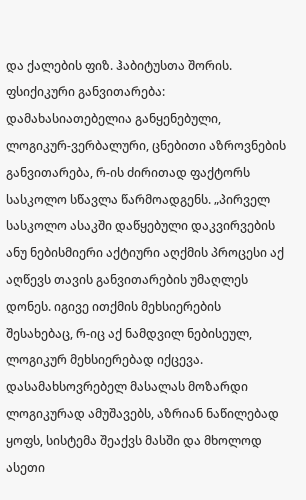და ქალების ფიზ. ჰაბიტუსთა შორის. ფსიქიკური განვითარება: დამახასიათებელია განყენებული, ლოგიკურ-ვერბალური, ცნებითი აზროვნების განვითარება, რ-ის ძირითად ფაქტორს სასკოლო სწავლა წარმოადგენს. „პირველ სასკოლო ასაკში დაწყებული დაკვირვების ანუ ნებისმიერი აქტიური აღქმის პროცესი აქ აღწევს თავის განვითარების უმაღლეს დონეს. იგივე ითქმის მეხსიერების შესახებაც, რ-იც აქ ნამდვილ ნებისეულ, ლოგიკურ მეხსიერებად იქცევა. დასამახსოვრებელ მასალას მოზარდი ლოგიკურად ამუშავებს, აზრიან ნაწილებად ყოფს, სისტემა შეაქვს მასში და მხოლოდ ასეთი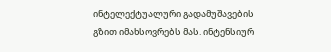ინტელექტუალური გადამუშავების გზით იმახსოვრებს მას. ინტენსიურ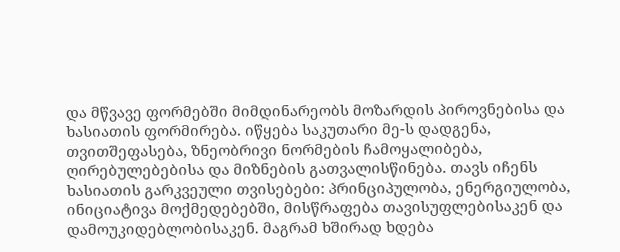და მწვავე ფორმებში მიმდინარეობს მოზარდის პიროვნებისა და ხასიათის ფორმირება. იწყება საკუთარი მე-ს დადგენა, თვითშეფასება, ზნეობრივი ნორმების ჩამოყალიბება, ღირებულებებისა და მიზნების გათვალისწინება. თავს იჩენს ხასიათის გარკვეული თვისებები: პრინციპულობა, ენერგიულობა, ინიციატივა მოქმედებებში, მისწრაფება თავისუფლებისაკენ და დამოუკიდებლობისაკენ. მაგრამ ხშირად ხდება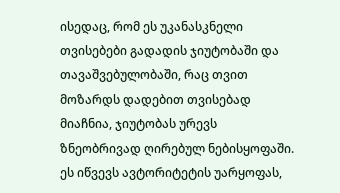ისედაც, რომ ეს უკანასკნელი თვისებები გადადის ჯიუტობაში და თავაშვებულობაში, რაც თვით მოზარდს დადებით თვისებად მიაჩნია, ჯიუტობას ურევს ზნეობრივად ღირებულ ნებისყოფაში. ეს იწვევს ავტორიტეტის უარყოფას,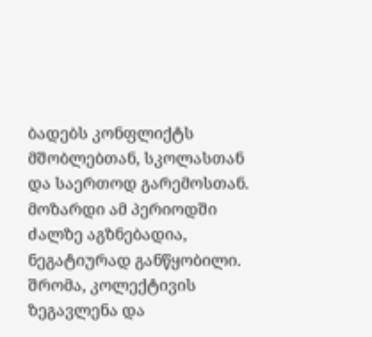ბადებს კონფლიქტს მშობლებთან, სკოლასთან და საერთოდ გარემოსთან. მოზარდი ამ პერიოდში ძალზე აგზნებადია, ნეგატიურად განწყობილი. შრომა, კოლექტივის ზეგავლენა და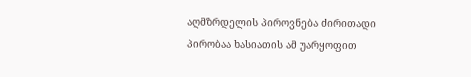აღმზრდელის პიროვნება ძირითადი პირობაა ხასიათის ამ უარყოფით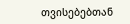თვისებებთან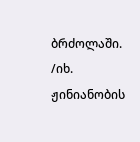ბრძოლაში. /იხ. ჟინიანობის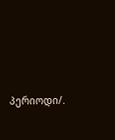პერიოდი/.